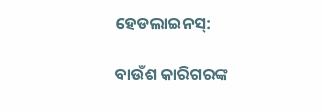ହେଡଲାଇନସ୍:

ବାଉଁଶ କାରିଗରଙ୍କ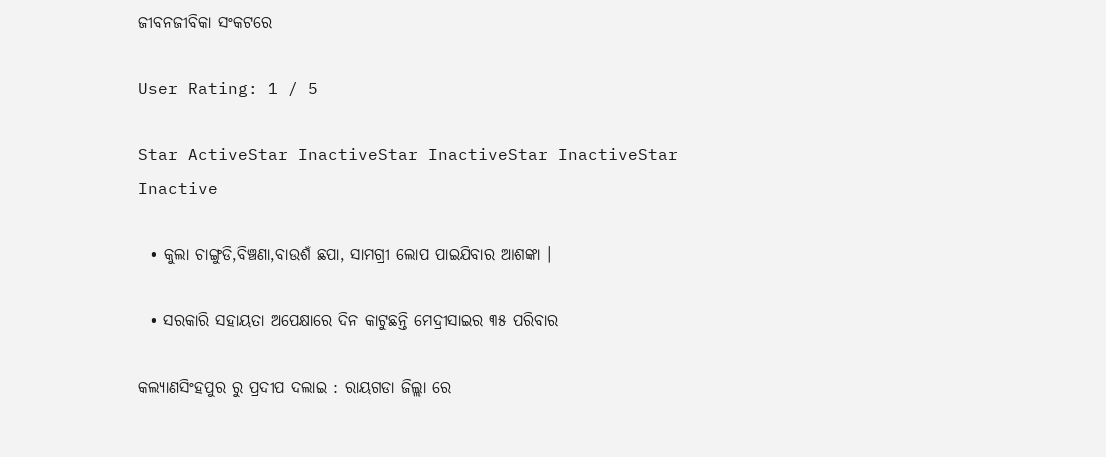ଜୀବନଜୀବିକା ସଂକଟରେ

User Rating: 1 / 5

Star ActiveStar InactiveStar InactiveStar InactiveStar Inactive

  • କୁଲା ଚାଙ୍ଗୁଡି,ବିଞ୍ଚଣା,ବାଉଶଁ ଛପା, ସାମଗ୍ରୀ ଲୋପ ପାଇଯିବାର ଆଶଙ୍କା ।

  • ସରକାରି ସହାୟତା ଅପେକ୍ଷାରେ ଦିନ କାଟୁଛନ୍ତି ମେଦ୍ରୀସାଇର ୩୫ ପରିବାର

କଲ୍ୟାଣସିଂହପୁର ରୁ ପ୍ରଦୀପ ଦଲାଇ : ରାୟଗଡା ଜିଲ୍ଲା ରେ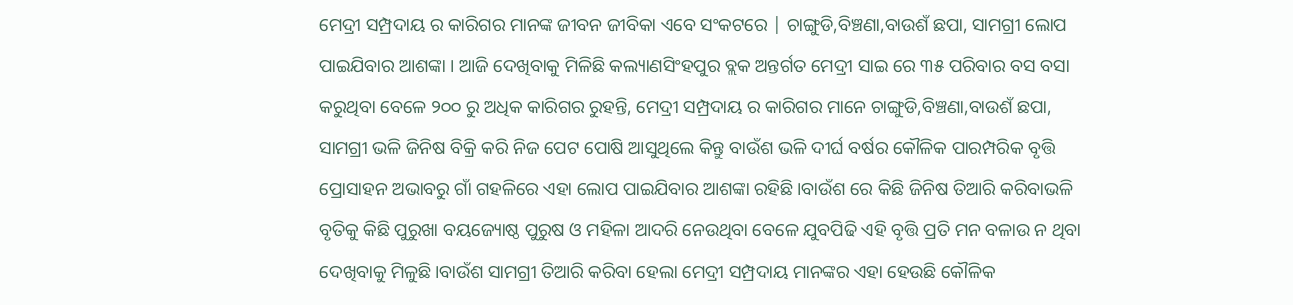ମେଦ୍ରୀ ସମ୍ପ୍ରଦାୟ ର କାରିଗର ମାନଙ୍କ ଜୀବନ ଜୀବିକା ଏବେ ସଂକଟରେ | ଚାଙ୍ଗୁଡି,ବିଞ୍ଚଣା,ବାଉଶଁ ଛପା, ସାମଗ୍ରୀ ଲୋପ ପାଇଯିବାର ଆଶଙ୍କା । ଆଜି ଦେଖିବାକୁ ମିଳିଛି କଲ୍ୟାଣସିଂହପୁର ବ୍ଲକ ଅନ୍ତର୍ଗତ ମେଦ୍ରୀ ସାଇ ରେ ୩୫ ପରିବାର ବସ ବସା କରୁଥିବା ବେଳେ ୨୦୦ ରୁ ଅଧିକ କାରିଗର ରୁହନ୍ତି, ମେଦ୍ରୀ ସମ୍ପ୍ରଦାୟ ର କାରିଗର ମାନେ ଚାଙ୍ଗୁଡି,ବିଞ୍ଚଣା,ବାଉଶଁ ଛପା, ସାମଗ୍ରୀ ଭଳି ଜିନିଷ ବିକ୍ରି କରି ନିଜ ପେଟ ପୋଷି ଆସୁଥିଲେ କିନ୍ତୁ ବାଉଁଶ ଭଳି ଦୀର୍ଘ ବର୍ଷର କୌଳିକ ପାରମ୍ପରିକ ବୃତ୍ତି ପ୍ରୋସାହନ ଅଭାବରୁ ଗାଁ ଗହଳିରେ ଏହା ଲୋପ ପାଇଯିବାର ଆଶଙ୍କା ରହିଛି।ବାଉଁଶ ରେ କିଛି ଜିନିଷ ତିଆରି କରିବାଭଳି ବୃତିକୁ କିଛି ପୁରୁଖା ବୟଜ୍ୟୋଷ୍ଠ ପୁରୁଷ ଓ ମହିଳା ଆଦରି ନେଉଥିବା ବେଳେ ଯୁବପିଢି ଏହି ବୃତ୍ତି ପ୍ରତି ମନ ବଳାଉ ନ ଥିବା ଦେଖିବାକୁ ମିଳୁଛି।ବାଉଁଶ ସାମଗ୍ରୀ ତିଆରି କରିବା ହେଲା ମେଦ୍ରୀ ସମ୍ପ୍ରଦାୟ ମାନଙ୍କର ଏହା ହେଉଛି କୌଳିକ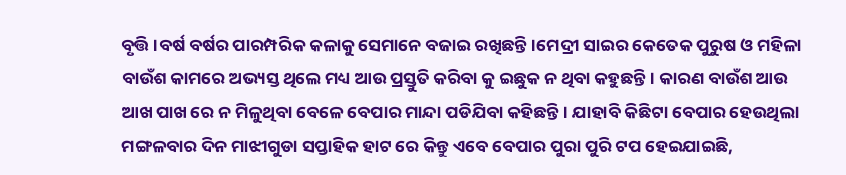ବୃତ୍ତି।ବର୍ଷ ବର୍ଷର ପାରମ୍ପରିକ କଳାକୁ ସେମାନେ ବଜାଇ ରଖିଛନ୍ତି।ମେଦ୍ରୀ ସାଇର କେତେକ ପୁରୁଷ ଓ ମହିଳା ବାଉଁଶ କାମରେ ଅଭ୍ୟସ୍ତ ଥିଲେ ମଧ୍ୟ ଆଉ ପ୍ରସ୍ତୁତି କରିବା କୁ ଇଛୁକ ନ ଥିବା କହୁଛନ୍ତି। କାରଣ ବାଉଁଶ ଆଉ ଆଖ ପାଖ ରେ ନ ମିଳୁଥିବା ବେଳେ ବେପାର ମାନ୍ଦା ପଡିଯିବା କହିଛନ୍ତି। ଯାହାବି କିଛିଟା ବେପାର ହେଉଥିଲା ମଙ୍ଗଳବାର ଦିନ ମାଝୀଗୁଡା ସପ୍ତାହିକ ହାଟ ରେ କିନ୍ତୁ ଏବେ ବେପାର ପୁରା ପୁରି ଟପ ହେଇଯାଇଛି,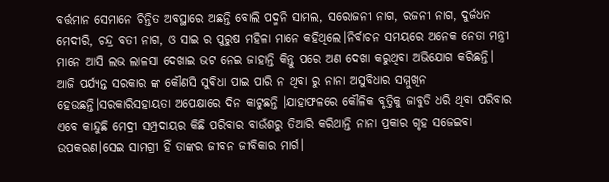ବର୍ତ୍ତମାନ ସେମାନେ ଚିନ୍ତିତ ଅବସ୍ଥାରେ ଅଛନ୍ତି ବୋଲି ପଦ୍ମନି ସାମଲ, ସରୋଜନୀ ନାଗ, ରଜନୀ ନାଗ, ଦୁର୍ଜଧନ ମେଦୀରି, ଚନ୍ଦ୍ର ବତୀ ନାଗ, ଓ ସାଇ ର ପୁରୁଷ ମହିଳା ମାନେ କହିଥିଲେ।ନିର୍ବାଚନ ସମୟରେ ଅନେକ ନେତା ମନ୍ତ୍ରୀ ମାନେ ଆସି ଲଭ ଲାଳସା ଦେଖାଇ ଭଟ ନେଇ ଜାହାନ୍ତି କିନ୍ତୁ ପରେ ଅଣ ଦେଖା କରୁଥିବା ଅଭିଯୋଗ କରିଛନ୍ତି। ଆଜି ପର୍ଯ୍ୟନ୍ତ ସରକାର ଙ୍କ କୌଣସି ସୁଵିଧା ପାଇ ପାରି ନ ଥିବା ରୁ ନାନା ଅସୁବିଧାର ସମ୍ମୁଖିନ ହେଉଛନ୍ତି।ସରକାରିସହାୟତା ଅପେକ୍ଷାରେ ଦିନ କାଟୁଛନ୍ତି ।ଯାହାଫଳରେ କୌଳିକ ବୃତ୍ତିକୁ ଜାବୁଡି ଧରି ଥିବା ପରିବାର ଏବେ କାନ୍ଦୁଛି ମେଦ୍ରୀ ସମ୍ପ୍ରଦାୟର କିଛି ପରିବାର ବାଉଁଶରୁ ତିଆରି କରିଥାନ୍ତି ନାନା ପ୍ରକାର ଗୃହ ସଜେଇବା ଉପକରଣ।ସେଇ ସାମଗ୍ରୀ ହିଁ ତାଙ୍କର ଜୀବନ ଜୀବିକାର ମାର୍ଗ।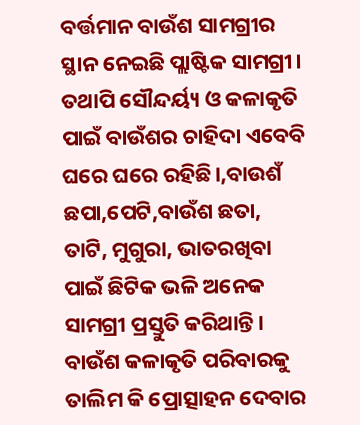ବର୍ତ୍ତମାନ ବାଉଁଶ ସାମଗ୍ରୀର ସ୍ଥାନ ନେଇଛି ପ୍ଲାଷ୍ଟିକ ସାମଗ୍ରୀ। ତଥାପି ସୌନ୍ଦର୍ୟ୍ୟ ଓ କଳାକୃତି ପାଇଁ ବାଉଁଶର ଚାହିଦା ଏବେବି ଘରେ ଘରେ ରହିଛି।,ବାଉଶଁ ଛପା,ପେଟି,ବାଉଁଶ ଛତା, ତାଟି, ମୁଗୁରା, ଭାତରଖିବା ପାଇଁ ଛିଟିକ ଭଳି ଅନେକ ସାମଗ୍ରୀ ପ୍ରସ୍ତୁତି କରିଥାନ୍ତି। ବାଉଁଶ କଳାକୃତି ପରିବାରକୁ ତାଲିମ କି ପ୍ରୋତ୍ସାହନ ଦେବାର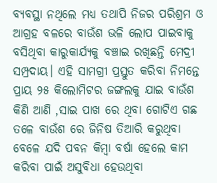ବ୍ୟବସ୍ଥା ନଥିଲେ ମଧ୍ୟ ତଥାପି ନିଜର ପରିଶ୍ରମ ଓ ଆଗ୍ରହ ବଳରେ ବାଉଁଶ ଭଳି ଲୋପ ପାଇବାକୁ ବସିଥିବା କାରୁକାର୍ଯ୍ୟକୁ ବଞ୍ଚାଇ ରଖିଛନ୍ତି ମେଦ୍ରୀ ସମ୍ପ୍ରଦାୟ। ଏହି ସାମଗ୍ରୀ ପ୍ରସ୍ତୁତ କରିବା ନିମନ୍ତେ ପ୍ରାୟ ୨୫ କିଲୋମିଟର ଜଙ୍ଗଲକୁ ଯାଇ ବାଉଁଶ କିଣି ଆଣି ,ସାଇ ପାଖ ରେ ଥିବା ଗୋଟିଏ ଗଛ ତଳେ ବାଉଁଶ ରେ ଜିନିଷ ତିଆରି କରୁଥିବା ବେଳେ ଯଦି ପବନ କିମ୍ବା ବର୍ଷା ହେଲେ କାମ କରିବା ପାଇଁ ଅସୁବିଧା ହେଉଥିବା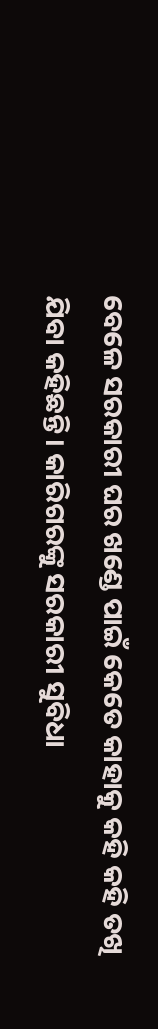ବେଳେ ସରକାରୀ ଘର ଖଣ୍ଡେ ପାଇଁ କେତେ କାହାକୁ କହି କହି ତଖି ଯିବା କହିଛନ୍ତି। କାରିଗରଙ୍କୁ ସରକାରୀ ସୁବିଧା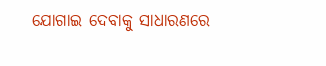ଯୋଗାଇ ଦେବାକୁ ସାଧାରଣରେ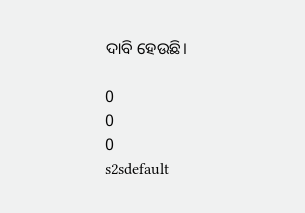ଦାବି ହେଉଛି।

0
0
0
s2sdefault